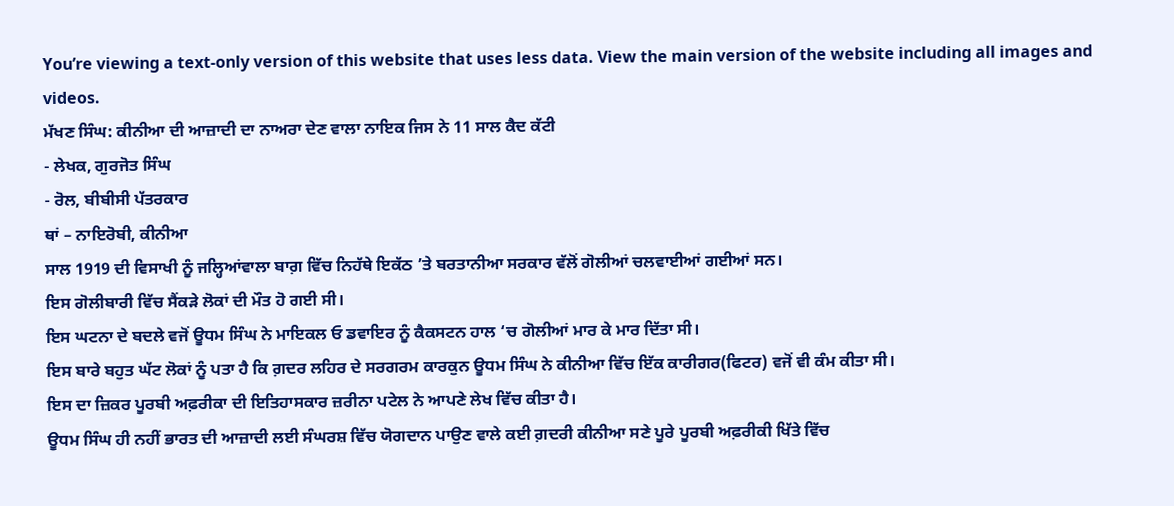You’re viewing a text-only version of this website that uses less data. View the main version of the website including all images and videos.
ਮੱਖਣ ਸਿੰਘ: ਕੀਨੀਆ ਦੀ ਆਜ਼ਾਦੀ ਦਾ ਨਾਅਰਾ ਦੇਣ ਵਾਲਾ ਨਾਇਕ ਜਿਸ ਨੇ 11 ਸਾਲ ਕੈਦ ਕੱਟੀ
- ਲੇਖਕ, ਗੁਰਜੋਤ ਸਿੰਘ
- ਰੋਲ, ਬੀਬੀਸੀ ਪੱਤਰਕਾਰ
ਥਾਂ – ਨਾਇਰੋਬੀ, ਕੀਨੀਆ
ਸਾਲ 1919 ਦੀ ਵਿਸਾਖੀ ਨੂੰ ਜਲ੍ਹਿਆਂਵਾਲਾ ਬਾਗ਼ ਵਿੱਚ ਨਿਹੱਥੇ ਇਕੱਠ ’ਤੇ ਬਰਤਾਨੀਆ ਸਰਕਾਰ ਵੱਲੋਂ ਗੋਲੀਆਂ ਚਲਵਾਈਆਂ ਗਈਆਂ ਸਨ।
ਇਸ ਗੋਲੀਬਾਰੀ ਵਿੱਚ ਸੈਂਕੜੇ ਲੋਕਾਂ ਦੀ ਮੌਤ ਹੋ ਗਈ ਸੀ।
ਇਸ ਘਟਨਾ ਦੇ ਬਦਲੇ ਵਜੋਂ ਊਧਮ ਸਿੰਘ ਨੇ ਮਾਇਕਲ ਓ ਡਵਾਇਰ ਨੂੰ ਕੈਕਸਟਨ ਹਾਲ ‘ਚ ਗੋਲੀਆਂ ਮਾਰ ਕੇ ਮਾਰ ਦਿੱਤਾ ਸੀ।
ਇਸ ਬਾਰੇ ਬਹੁਤ ਘੱਟ ਲੋਕਾਂ ਨੂੰ ਪਤਾ ਹੈ ਕਿ ਗ਼ਦਰ ਲਹਿਰ ਦੇ ਸਰਗਰਮ ਕਾਰਕੁਨ ਊਧਮ ਸਿੰਘ ਨੇ ਕੀਨੀਆ ਵਿੱਚ ਇੱਕ ਕਾਰੀਗਰ(ਫਿਟਰ) ਵਜੋਂ ਵੀ ਕੰਮ ਕੀਤਾ ਸੀ।
ਇਸ ਦਾ ਜ਼ਿਕਰ ਪੂਰਬੀ ਅਫ਼ਰੀਕਾ ਦੀ ਇਤਿਹਾਸਕਾਰ ਜ਼ਰੀਨਾ ਪਟੇਲ ਨੇ ਆਪਣੇ ਲੇਖ ਵਿੱਚ ਕੀਤਾ ਹੈ।
ਊਧਮ ਸਿੰਘ ਹੀ ਨਹੀਂ ਭਾਰਤ ਦੀ ਆਜ਼ਾਦੀ ਲਈ ਸੰਘਰਸ਼ ਵਿੱਚ ਯੋਗਦਾਨ ਪਾਉਣ ਵਾਲੇ ਕਈ ਗ਼ਦਰੀ ਕੀਨੀਆ ਸਣੇ ਪੂਰੇ ਪੂਰਬੀ ਅਫ਼ਰੀਕੀ ਖਿੱਤੇ ਵਿੱਚ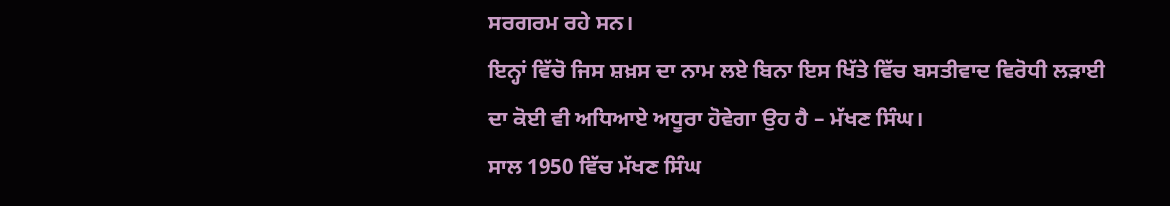ਸਰਗਰਮ ਰਹੇ ਸਨ।
ਇਨ੍ਹਾਂ ਵਿੱਚੋ ਜਿਸ ਸ਼ਖ਼ਸ ਦਾ ਨਾਮ ਲਏ ਬਿਨਾ ਇਸ ਖਿੱਤੇ ਵਿੱਚ ਬਸਤੀਵਾਦ ਵਿਰੋਧੀ ਲੜਾਈ ਦਾ ਕੋਈ ਵੀ ਅਧਿਆਏ ਅਧੂਰਾ ਹੋਵੇਗਾ ਉਹ ਹੈ – ਮੱਖਣ ਸਿੰਘ।
ਸਾਲ 1950 ਵਿੱਚ ਮੱਖਣ ਸਿੰਘ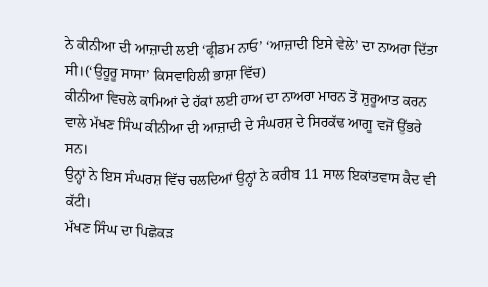ਨੇ ਕੀਨੀਆ ਦੀ ਆਜ਼ਾਦੀ ਲਈ ‘ਫ੍ਰੀਡਮ ਨਾਓ’ ‘ਆਜ਼ਾਦੀ ਇਸੇ ਵੇਲੇ’ ਦਾ ਨਾਅਰਾ ਦਿੱਤਾ ਸੀ।(‘ਉਹੂਰੂ ਸਾਸਾ’ ਕਿਸਵਾਹਿਲੀ ਭਾਸ਼ਾ ਵਿੱਚ)
ਕੀਨੀਆ ਵਿਚਲੇ ਕਾਮਿਆਂ ਦੇ ਹੱਕਾਂ ਲਈ ਹਾਅ ਦਾ ਨਾਅਰਾ ਮਾਰਨ ਤੋਂ ਸ਼ੁਰੂਆਤ ਕਰਨ ਵਾਲੇ ਮੱਖਣ ਸਿੰਘ ਕੀਨੀਆ ਦੀ ਆਜ਼ਾਦੀ ਦੇ ਸੰਘਰਸ਼ ਦੇ ਸਿਰਕੱਢ ਆਗੂ ਵਜੋਂ ਉੱਭਰੇ ਸਨ।
ਉਨ੍ਹਾਂ ਨੇ ਇਸ ਸੰਘਰਸ਼ ਵਿੱਚ ਚਲਦਿਆਂ ਉਨ੍ਹਾਂ ਨੇ ਕਰੀਬ 11 ਸਾਲ ਇਕਾਂਤਵਾਸ ਕੈਦ ਵੀ ਕੱਟੀ।
ਮੱਖਣ ਸਿੰਘ ਦਾ ਪਿਛੋਕੜ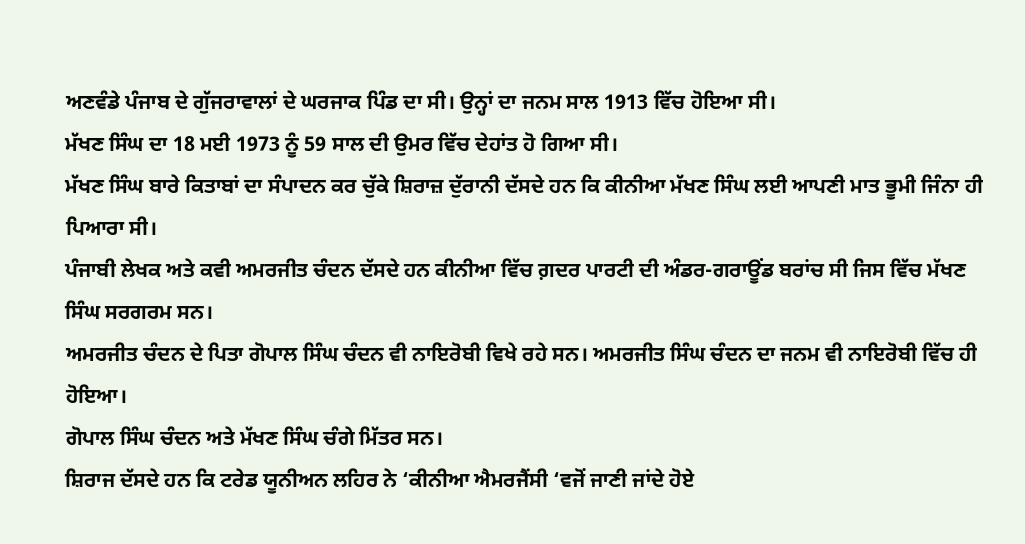ਅਣਵੰਡੇ ਪੰਜਾਬ ਦੇ ਗੁੱਜਰਾਵਾਲਾਂ ਦੇ ਘਰਜਾਕ ਪਿੰਡ ਦਾ ਸੀ। ਉਨ੍ਹਾਂ ਦਾ ਜਨਮ ਸਾਲ 1913 ਵਿੱਚ ਹੋਇਆ ਸੀ।
ਮੱਖਣ ਸਿੰਘ ਦਾ 18 ਮਈ 1973 ਨੂੰ 59 ਸਾਲ ਦੀ ਉਮਰ ਵਿੱਚ ਦੇਹਾਂਤ ਹੋ ਗਿਆ ਸੀ।
ਮੱਖਣ ਸਿੰਘ ਬਾਰੇ ਕਿਤਾਬਾਂ ਦਾ ਸੰਪਾਦਨ ਕਰ ਚੁੱਕੇ ਸ਼ਿਰਾਜ਼ ਦੁੱਰਾਨੀ ਦੱਸਦੇ ਹਨ ਕਿ ਕੀਨੀਆ ਮੱਖਣ ਸਿੰਘ ਲਈ ਆਪਣੀ ਮਾਤ ਭੂਮੀ ਜਿੰਨਾ ਹੀ ਪਿਆਰਾ ਸੀ।
ਪੰਜਾਬੀ ਲੇਖਕ ਅਤੇ ਕਵੀ ਅਮਰਜੀਤ ਚੰਦਨ ਦੱਸਦੇ ਹਨ ਕੀਨੀਆ ਵਿੱਚ ਗ਼ਦਰ ਪਾਰਟੀ ਦੀ ਅੰਡਰ-ਗਰਾਊਂਡ ਬਰਾਂਚ ਸੀ ਜਿਸ ਵਿੱਚ ਮੱਖਣ ਸਿੰਘ ਸਰਗਰਮ ਸਨ।
ਅਮਰਜੀਤ ਚੰਦਨ ਦੇ ਪਿਤਾ ਗੋਪਾਲ ਸਿੰਘ ਚੰਦਨ ਵੀ ਨਾਇਰੋਬੀ ਵਿਖੇ ਰਹੇ ਸਨ। ਅਮਰਜੀਤ ਸਿੰਘ ਚੰਦਨ ਦਾ ਜਨਮ ਵੀ ਨਾਇਰੋਬੀ ਵਿੱਚ ਹੀ ਹੋਇਆ।
ਗੋਪਾਲ ਸਿੰਘ ਚੰਦਨ ਅਤੇ ਮੱਖਣ ਸਿੰਘ ਚੰਗੇ ਮਿੱਤਰ ਸਨ।
ਸ਼ਿਰਾਜ ਦੱਸਦੇ ਹਨ ਕਿ ਟਰੇਡ ਯੂਨੀਅਨ ਲਹਿਰ ਨੇ ‘ਕੀਨੀਆ ਐਮਰਜੈਂਸੀ ‘ਵਜੋਂ ਜਾਣੀ ਜਾਂਦੇ ਹੋਏ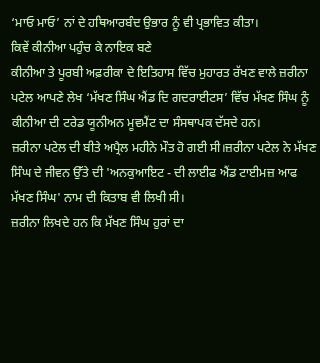‘ਮਾਓ ਮਾਓ’ ਨਾਂ ਦੇ ਹਥਿਆਰਬੰਦ ਉਭਾਰ ਨੂੰ ਵੀ ਪ੍ਰਭਾਵਿਤ ਕੀਤਾ।
ਕਿਵੇਂ ਕੀਨੀਆ ਪਹੁੰਚ ਕੇ ਨਾਇਕ ਬਣੇ
ਕੀਨੀਆ ਤੇ ਪੂਰਬੀ ਅਫ਼ਰੀਕਾ ਦੇ ਇਤਿਹਾਸ ਵਿੱਚ ਮੁਹਾਰਤ ਰੱਖਣ ਵਾਲੇ ਜ਼ਰੀਨਾ ਪਟੇਲ ਆਪਣੇ ਲੇਖ ‘ਮੱਖਣ ਸਿੰਘ ਐਂਡ ਦਿ ਗਦਰਾਈਟਸ’ ਵਿੱਚ ਮੱਖਣ ਸਿੰਘ ਨੂੰ ਕੀਨੀਆ ਦੀ ਟਰੇਡ ਯੂਨੀਅਨ ਮੂਵਮੈਂਟ ਦਾ ਸੰਸਥਾਪਕ ਦੱਸਦੇ ਹਨ।
ਜ਼ਰੀਨਾ ਪਟੇਲ ਦੀ ਬੀਤੇ ਅਪ੍ਰੈਲ ਮਹੀਨੇ ਮੌਤ ਹੋ ਗਈ ਸੀ।ਜ਼ਰੀਨਾ ਪਟੇਲ ਨੇ ਮੱਖਣ ਸਿੰਘ ਦੇ ਜੀਵਨ ਉੱਤੇ ਦੀ 'ਅਨਕੁਆਇਟ - ਦੀ ਲਾਈਫ ਐਂਡ ਟਾਈਮਜ਼ ਆਫ ਮੱਖਣ ਸਿੰਘ' ਨਾਮ ਦੀ ਕਿਤਾਬ ਵੀ ਲਿਖੀ ਸੀ।
ਜ਼ਰੀਨਾ ਲਿਖਦੇ ਹਨ ਕਿ ਮੱਖਣ ਸਿੰਘ ਹੁਰਾਂ ਦਾ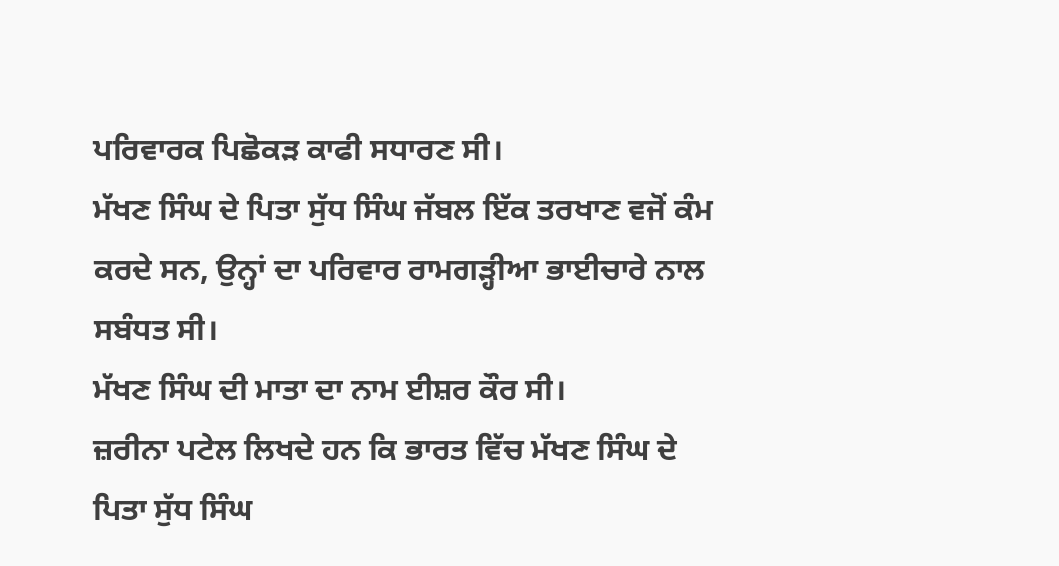ਪਰਿਵਾਰਕ ਪਿਛੋਕੜ ਕਾਫੀ ਸਧਾਰਣ ਸੀ।
ਮੱਖਣ ਸਿੰਘ ਦੇ ਪਿਤਾ ਸੁੱਧ ਸਿੰਘ ਜੱਬਲ ਇੱਕ ਤਰਖਾਣ ਵਜੋਂ ਕੰਮ ਕਰਦੇ ਸਨ, ਉਨ੍ਹਾਂ ਦਾ ਪਰਿਵਾਰ ਰਾਮਗੜ੍ਹੀਆ ਭਾਈਚਾਰੇ ਨਾਲ ਸਬੰਧਤ ਸੀ।
ਮੱਖਣ ਸਿੰਘ ਦੀ ਮਾਤਾ ਦਾ ਨਾਮ ਈਸ਼ਰ ਕੌਰ ਸੀ।
ਜ਼ਰੀਨਾ ਪਟੇਲ ਲਿਖਦੇ ਹਨ ਕਿ ਭਾਰਤ ਵਿੱਚ ਮੱਖਣ ਸਿੰਘ ਦੇ ਪਿਤਾ ਸੁੱਧ ਸਿੰਘ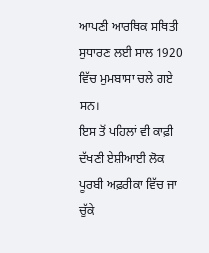ਆਪਣੀ ਆਰਥਿਕ ਸਥਿਤੀ ਸੁਧਾਰਣ ਲਈ ਸਾਲ 1920 ਵਿੱਚ ਮੁਮਬਾਸਾ ਚਲੇ ਗਏ ਸਨ।
ਇਸ ਤੋਂ ਪਹਿਲਾਂ ਵੀ ਕਾਫ਼ੀ ਦੱਖਣੀ ਏਸ਼ੀਆਈ ਲੋਕ ਪੂਰਬੀ ਅਫ਼ਰੀਕਾ ਵਿੱਚ ਜਾ ਚੁੱਕੇ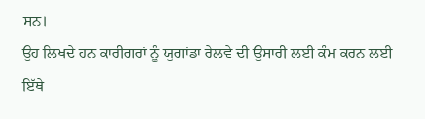ਸਨ।
ਉਹ ਲਿਖਦੇ ਹਨ ਕਾਰੀਗਰਾਂ ਨੂੰ ਯੁਗਾਂਡਾ ਰੇਲਵੇ ਦੀ ਉਸਾਰੀ ਲਈ ਕੰਮ ਕਰਨ ਲਈ ਇੱਥੇ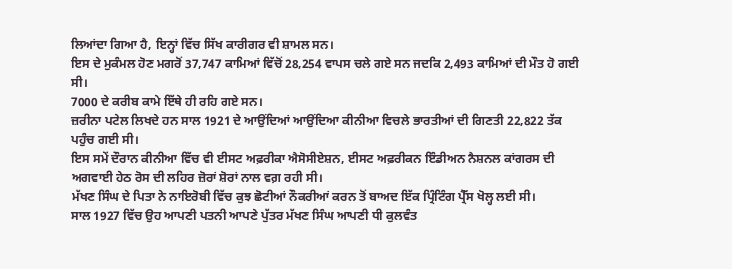ਲਿਆਂਦਾ ਗਿਆ ਹੈ, ਇਨ੍ਹਾਂ ਵਿੱਚ ਸਿੱਖ ਕਾਰੀਗਰ ਵੀ ਸ਼ਾਮਲ ਸਨ।
ਇਸ ਦੇ ਮੁਕੰਮਲ ਹੋਣ ਮਗਰੋਂ 37,747 ਕਾਮਿਆਂ ਵਿੱਚੋਂ 28,254 ਵਾਪਸ ਚਲੇ ਗਏ ਸਨ ਜਦਕਿ 2,493 ਕਾਮਿਆਂ ਦੀ ਮੌਤ ਹੋ ਗਈ ਸੀ।
7000 ਦੇ ਕਰੀਬ ਕਾਮੇ ਇੱਥੇ ਹੀ ਰਹਿ ਗਏ ਸਨ।
ਜ਼ਰੀਨਾ ਪਟੇਲ ਲਿਖਦੇ ਹਨ ਸਾਲ 1921 ਦੇ ਆਉਂਦਿਆਂ ਆਉਂਦਿਆ ਕੀਨੀਆ ਵਿਚਲੇ ਭਾਰਤੀਆਂ ਦੀ ਗਿਣਤੀ 22,822 ਤੱਕ ਪਹੁੰਚ ਗਈ ਸੀ।
ਇਸ ਸਮੇਂ ਦੌਰਾਨ ਕੀਨੀਆ ਵਿੱਚ ਵੀ ਈਸਟ ਅਫ਼ਰੀਕਾ ਐਸੋਸੀਏਸ਼ਨ, ਈਸਟ ਅਫ਼ਰੀਕਨ ਇੰਡੀਅਨ ਨੈਸ਼ਨਲ ਕਾਂਗਰਸ ਦੀ ਅਗਵਾਈ ਹੇਠ ਰੋਸ ਦੀ ਲਹਿਰ ਜ਼ੋਰਾਂ ਸ਼ੋਰਾਂ ਨਾਲ ਵਗ਼ ਰਹੀ ਸੀ।
ਮੱਖਣ ਸਿੰਘ ਦੇ ਪਿਤਾ ਨੇ ਨਾਇਰੋਬੀ ਵਿੱਚ ਕੁਝ ਛੋਟੀਆਂ ਨੌਕਰੀਆਂ ਕਰਨ ਤੋਂ ਬਾਅਦ ਇੱਕ ਪ੍ਰਿੰਟਿੰਗ ਪ੍ਰੈੱਸ ਖੋਲ੍ਹ ਲਈ ਸੀ।
ਸਾਲ 1927 ਵਿੱਚ ਉਹ ਆਪਣੀ ਪਤਨੀ ਆਪਣੇ ਪੁੱਤਰ ਮੱਖਣ ਸਿੰਘ ਆਪਣੀ ਧੀ ਕੁਲਵੰਤ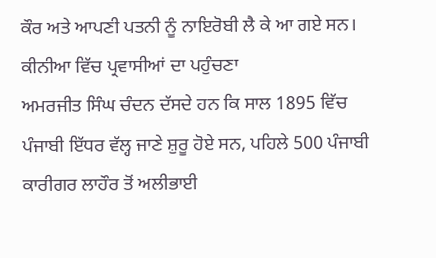ਕੌਰ ਅਤੇ ਆਪਣੀ ਪਤਨੀ ਨੂੰ ਨਾਇਰੋਬੀ ਲੈ ਕੇ ਆ ਗਏ ਸਨ।
ਕੀਨੀਆ ਵਿੱਚ ਪ੍ਰਵਾਸੀਆਂ ਦਾ ਪਹੁੰਚਣਾ
ਅਮਰਜੀਤ ਸਿੰਘ ਚੰਦਨ ਦੱਸਦੇ ਹਨ ਕਿ ਸਾਲ 1895 ਵਿੱਚ ਪੰਜਾਬੀ ਇੱਧਰ ਵੱਲ੍ਹ ਜਾਣੇ ਸ਼ੁਰੂ ਹੋਏ ਸਨ, ਪਹਿਲੇ 500 ਪੰਜਾਬੀ ਕਾਰੀਗਰ ਲਾਹੌਰ ਤੋਂ ਅਲੀਭਾਈ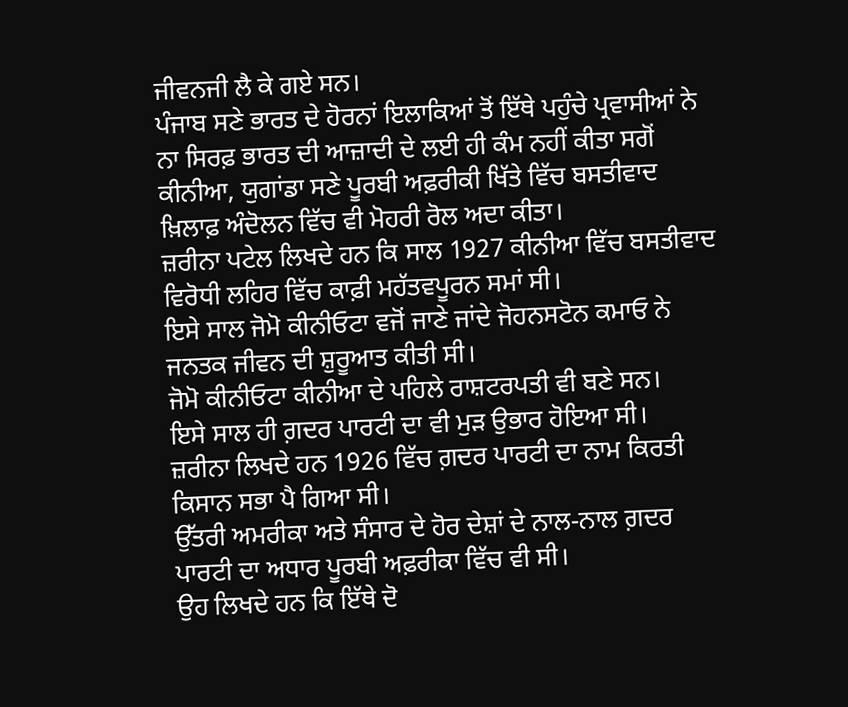ਜੀਵਨਜੀ ਲੈ ਕੇ ਗਏ ਸਨ।
ਪੰਜਾਬ ਸਣੇ ਭਾਰਤ ਦੇ ਹੋਰਨਾਂ ਇਲਾਕਿਆਂ ਤੋਂ ਇੱਥੇ ਪਹੁੰਚੇ ਪ੍ਰਵਾਸੀਆਂ ਨੇ ਨਾ ਸਿਰਫ਼ ਭਾਰਤ ਦੀ ਆਜ਼ਾਦੀ ਦੇ ਲਈ ਹੀ ਕੰਮ ਨਹੀਂ ਕੀਤਾ ਸਗੋਂ ਕੀਨੀਆ, ਯੁਗਾਂਡਾ ਸਣੇ ਪੂਰਬੀ ਅਫ਼ਰੀਕੀ ਖਿੱਤੇ ਵਿੱਚ ਬਸਤੀਵਾਦ ਖ਼ਿਲਾਫ਼ ਅੰਦੋਲਨ ਵਿੱਚ ਵੀ ਮੋਹਰੀ ਰੋਲ ਅਦਾ ਕੀਤਾ।
ਜ਼ਰੀਨਾ ਪਟੇਲ ਲਿਖਦੇ ਹਨ ਕਿ ਸਾਲ 1927 ਕੀਨੀਆ ਵਿੱਚ ਬਸਤੀਵਾਦ ਵਿਰੋਧੀ ਲਹਿਰ ਵਿੱਚ ਕਾਫ਼ੀ ਮਹੱਤਵਪੂਰਨ ਸਮਾਂ ਸੀ।
ਇਸੇ ਸਾਲ ਜੋਮੋ ਕੀਨੀਓਟਾ ਵਜੋਂ ਜਾਣੇ ਜਾਂਦੇ ਜੋਹਨਸਟੋਨ ਕਮਾਓ ਨੇ ਜਨਤਕ ਜੀਵਨ ਦੀ ਸ਼ੁਰੂਆਤ ਕੀਤੀ ਸੀ।
ਜੋਮੋ ਕੀਨੀਓਟਾ ਕੀਨੀਆ ਦੇ ਪਹਿਲੇ ਰਾਸ਼ਟਰਪਤੀ ਵੀ ਬਣੇ ਸਨ।
ਇਸੇ ਸਾਲ ਹੀ ਗ਼ਦਰ ਪਾਰਟੀ ਦਾ ਵੀ ਮੁੜ ਉਭਾਰ ਹੋਇਆ ਸੀ।
ਜ਼ਰੀਨਾ ਲਿਖਦੇ ਹਨ 1926 ਵਿੱਚ ਗ਼ਦਰ ਪਾਰਟੀ ਦਾ ਨਾਮ ਕਿਰਤੀ ਕਿਸਾਨ ਸਭਾ ਪੈ ਗਿਆ ਸੀ।
ਉੱਤਰੀ ਅਮਰੀਕਾ ਅਤੇ ਸੰਸਾਰ ਦੇ ਹੋਰ ਦੇਸ਼ਾਂ ਦੇ ਨਾਲ-ਨਾਲ ਗ਼ਦਰ ਪਾਰਟੀ ਦਾ ਅਧਾਰ ਪੂਰਬੀ ਅਫ਼ਰੀਕਾ ਵਿੱਚ ਵੀ ਸੀ।
ਉਹ ਲਿਖਦੇ ਹਨ ਕਿ ਇੱਥੇ ਦੋ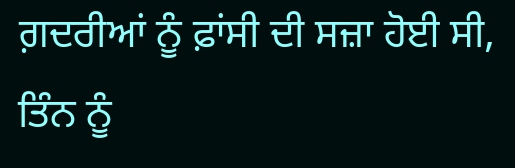ਗ਼ਦਰੀਆਂ ਨੂੰ ਫ਼ਾਂਸੀ ਦੀ ਸਜ਼ਾ ਹੋਈ ਸੀ, ਤਿੰਨ ਨੂੰ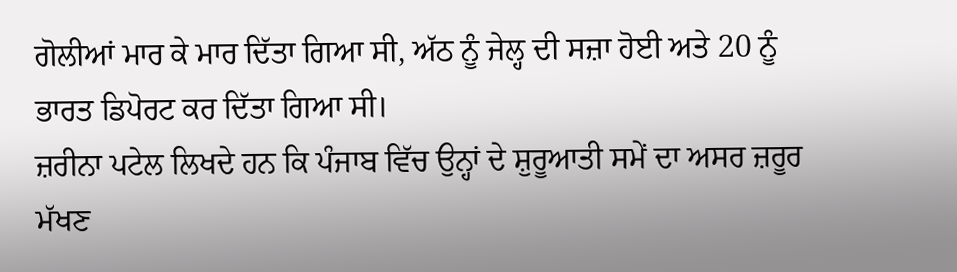ਗੋਲੀਆਂ ਮਾਰ ਕੇ ਮਾਰ ਦਿੱਤਾ ਗਿਆ ਸੀ, ਅੱਠ ਨੂੰ ਜੇਲ੍ਹ ਦੀ ਸਜ਼ਾ ਹੋਈ ਅਤੇ 20 ਨੂੰ ਭਾਰਤ ਡਿਪੋਰਟ ਕਰ ਦਿੱਤਾ ਗਿਆ ਸੀ।
ਜ਼ਰੀਨਾ ਪਟੇਲ ਲਿਖਦੇ ਹਨ ਕਿ ਪੰਜਾਬ ਵਿੱਚ ਉਨ੍ਹਾਂ ਦੇ ਸ਼ੁਰੂਆਤੀ ਸਮੇਂ ਦਾ ਅਸਰ ਜ਼ਰੂਰ ਮੱਖਣ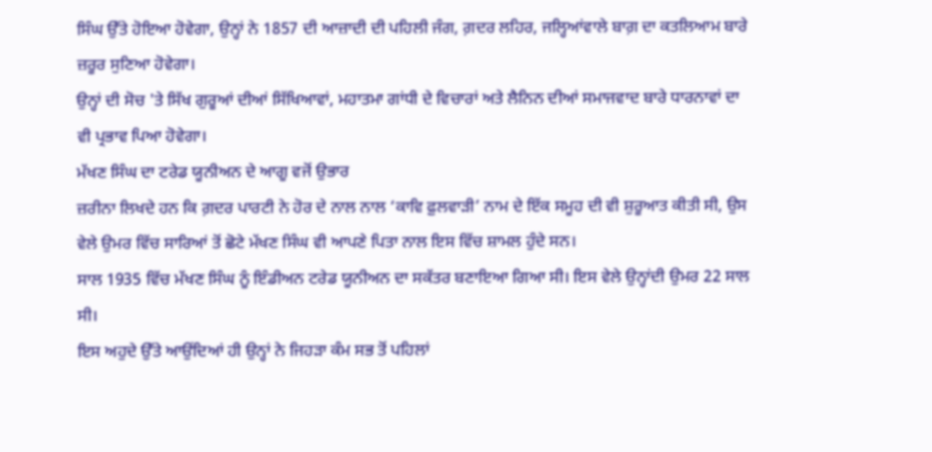ਸਿੰਘ ਉੱਤੇ ਹੋਇਆ ਹੋਵੇਗਾ, ਉਨ੍ਹਾਂ ਨੇ 1857 ਦੀ ਆਜ਼ਾਦੀ ਦੀ ਪਹਿਲੀ ਜੰਗ, ਗ਼ਦਰ ਲਹਿਰ, ਜਲ੍ਹਿਆਂਵਾਲੇ ਬਾਗ਼ ਦਾ ਕਤਲਿਆਮ ਬਾਰੇ ਜ਼ਰੂਰ ਸੁਣਿਆ ਹੋਵੇਗਾ।
ਉਨ੍ਹਾਂ ਦੀ ਸੋਚ 'ਤੇ ਸਿੱਖ ਗੁਰੂਆਂ ਦੀਆਂ ਸਿੱਖਿਆਵਾਂ, ਮਹਾਤਮਾ ਗਾਂਧੀ ਦੇ ਵਿਚਾਰਾਂ ਅਤੇ ਲੈਨਿਨ ਦੀਆਂ ਸਮਾਜਵਾਦ ਬਾਰੇ ਧਾਰਨਾਵਾਂ ਦਾ ਵੀ ਪ੍ਰਭਾਵ ਪਿਆ ਹੋਵੇਗਾ।
ਮੱਖਣ ਸਿੰਘ ਦਾ ਟਰੇਡ ਯੂਨੀਅਨ ਦੇ ਆਗੂ ਵਜੋਂ ਉਭਾਰ
ਜ਼ਰੀਨਾ ਲਿਖਦੇ ਹਨ ਕਿ ਗ਼ਦਰ ਪਾਰਟੀ ਨੇ ਹੋਰ ਦੇ ਨਾਲ ਨਾਲ ‘ਕਾਵਿ ਫ਼ੁਲਵਾੜੀ’ ਨਾਮ ਦੇ ਇੱਕ ਸਮੂਹ ਦੀ ਵੀ ਸ਼ੁਰੂਆਤ ਕੀਤੀ ਸੀ, ਉਸ ਵੇਲੇ ਉਮਰ ਵਿੱਚ ਸਾਰਿਆਂ ਤੋਂ ਛੋਟੇ ਮੱਖਣ ਸਿੰਘ ਵੀ ਆਪਣੇ ਪਿਤਾ ਨਾਲ ਇਸ ਵਿੱਚ ਸ਼ਾਮਲ ਹੁੰਦੇ ਸਨ।
ਸਾਲ 1935 ਵਿੱਚ ਮੱਖਣ ਸਿੰਘ ਨੂੰ ਇੰਡੀਅਨ ਟਰੇਡ ਯੂਨੀਅਨ ਦਾ ਸਕੱਤਰ ਬਣਾਇਆ ਗਿਆ ਸੀ। ਇਸ ਵੇਲੇ ਉਨ੍ਹਾਂਦੀ ਉਮਰ 22 ਸਾਲ ਸੀ।
ਇਸ ਅਹੁਦੇ ਉੱਤੇ ਆਉਂਦਿਆਂ ਹੀ ਉਨ੍ਹਾਂ ਨੇ ਜਿਹੜਾ ਕੰਮ ਸਭ ਤੋਂ ਪਹਿਲਾਂ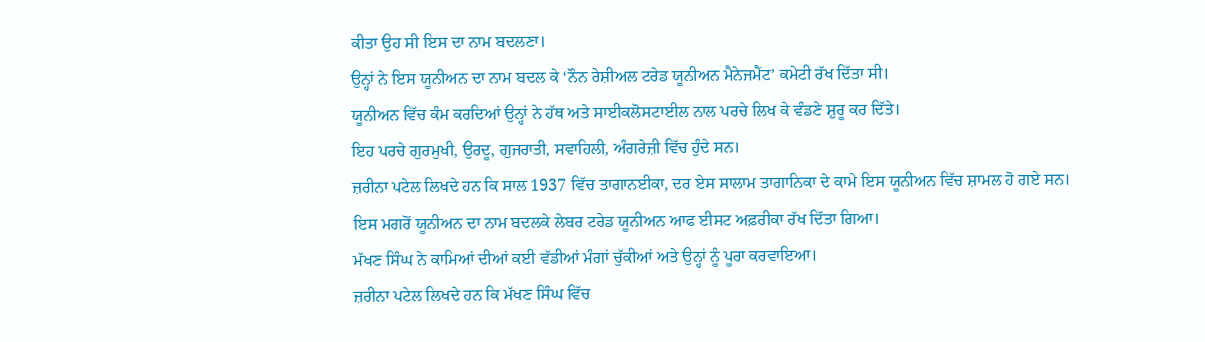ਕੀਤਾ ਉਹ ਸੀ ਇਸ ਦਾ ਨਾਮ ਬਦਲਣਾ।
ਉਨ੍ਹਾਂ ਨੇ ਇਸ ਯੂਨੀਅਨ ਦਾ ਨਾਮ ਬਦਲ ਕੇ ‘ਨੌਨ ਰੇਸ਼ੀਅਲ ਟਰੇਡ ਯੂਨੀਅਨ ਮੈਨੇਜਮੈਂਟ’ ਕਮੇਟੀ ਰੱਖ ਦਿੱਤਾ ਸੀ।
ਯੂਨੀਅਨ ਵਿੱਚ ਕੰਮ ਕਰਦਿਆਂ ਉਨ੍ਹਾਂ ਨੇ ਹੱਥ ਅਤੇ ਸਾਈਕਲੋਸਟਾਈਲ ਨਾਲ ਪਰਚੇ ਲਿਖ ਕੇ ਵੰਡਣੇ ਸ਼ੁਰੂ ਕਰ ਦਿੱਤੇ।
ਇਹ ਪਰਚੇ ਗੁਰਮੁਖੀ, ਉਰਦੂ, ਗੁਜਰਾਤੀ, ਸਵਾਹਿਲੀ, ਅੰਗਰੇਜ਼ੀ ਵਿੱਚ ਹੁੰਦੇ ਸਨ।
ਜ਼ਰੀਨਾ ਪਟੇਲ ਲਿਖਦੇ ਹਨ ਕਿ ਸਾਲ 1937 ਵਿੱਚ ਤਾਗਾਨਈਕਾ, ਦਰ ਏਸ ਸਾਲਾਮ ਤਾਗਾਨਿਕਾ ਦੇ ਕਾਮੇ ਇਸ ਯੂਨੀਅਨ ਵਿੱਚ ਸ਼ਾਮਲ ਹੋ ਗਏ ਸਨ।
ਇਸ ਮਗਰੋਂ ਯੂਨੀਅਨ ਦਾ ਨਾਮ ਬਦਲਕੇ ਲੇਬਰ ਟਰੇਡ ਯੂਨੀਅਨ ਆਫ ਈਸਟ ਅਫ਼ਰੀਕਾ ਰੱਖ ਦਿੱਤਾ ਗਿਆ।
ਮੱਖਣ ਸਿੰਘ ਨੇ ਕਾਮਿਆਂ ਦੀਆਂ ਕਈ ਵੱਡੀਆਂ ਮੰਗਾਂ ਚੁੱਕੀਆਂ ਅਤੇ ਉਨ੍ਹਾਂ ਨੂੰ ਪੂਰਾ ਕਰਵਾਇਆ।
ਜ਼ਰੀਨਾ ਪਟੇਲ ਲਿਖਦੇ ਹਨ ਕਿ ਮੱਖਣ ਸਿੰਘ ਵਿੱਚ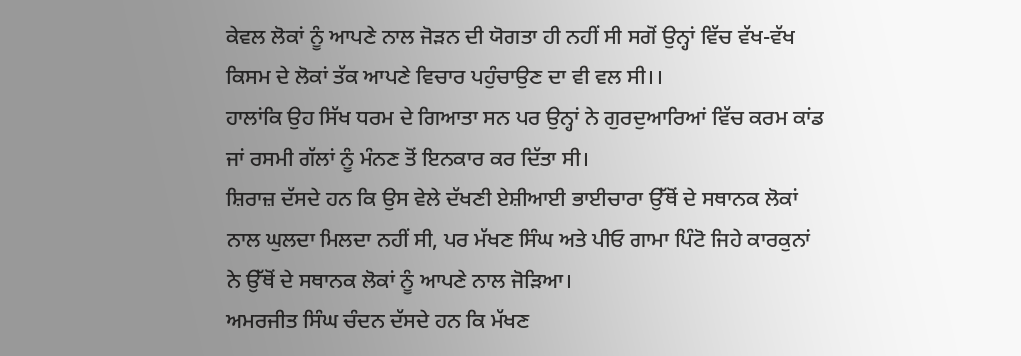ਕੇਵਲ ਲੋਕਾਂ ਨੂੰ ਆਪਣੇ ਨਾਲ ਜੋੜਨ ਦੀ ਯੋਗਤਾ ਹੀ ਨਹੀਂ ਸੀ ਸਗੋਂ ਉਨ੍ਹਾਂ ਵਿੱਚ ਵੱਖ-ਵੱਖ ਕਿਸਮ ਦੇ ਲੋਕਾਂ ਤੱਕ ਆਪਣੇ ਵਿਚਾਰ ਪਹੁੰਚਾਉਣ ਦਾ ਵੀ ਵਲ ਸੀ।।
ਹਾਲਾਂਕਿ ਉਹ ਸਿੱਖ ਧਰਮ ਦੇ ਗਿਆਤਾ ਸਨ ਪਰ ਉਨ੍ਹਾਂ ਨੇ ਗੁਰਦੁਆਰਿਆਂ ਵਿੱਚ ਕਰਮ ਕਾਂਡ ਜਾਂ ਰਸਮੀ ਗੱਲਾਂ ਨੂੰ ਮੰਨਣ ਤੋਂ ਇਨਕਾਰ ਕਰ ਦਿੱਤਾ ਸੀ।
ਸ਼ਿਰਾਜ਼ ਦੱਸਦੇ ਹਨ ਕਿ ਉਸ ਵੇਲੇ ਦੱਖਣੀ ਏਸ਼ੀਆਈ ਭਾਈਚਾਰਾ ਉੱਥੋਂ ਦੇ ਸਥਾਨਕ ਲੋਕਾਂ ਨਾਲ ਘੁਲਦਾ ਮਿਲਦਾ ਨਹੀਂ ਸੀ, ਪਰ ਮੱਖਣ ਸਿੰਘ ਅਤੇ ਪੀਓ ਗਾਮਾ ਪਿੰਟੋ ਜਿਹੇ ਕਾਰਕੁਨਾਂ ਨੇ ਉੱਥੋਂ ਦੇ ਸਥਾਨਕ ਲੋਕਾਂ ਨੂੰ ਆਪਣੇ ਨਾਲ ਜੋੜਿਆ।
ਅਮਰਜੀਤ ਸਿੰਘ ਚੰਦਨ ਦੱਸਦੇ ਹਨ ਕਿ ਮੱਖਣ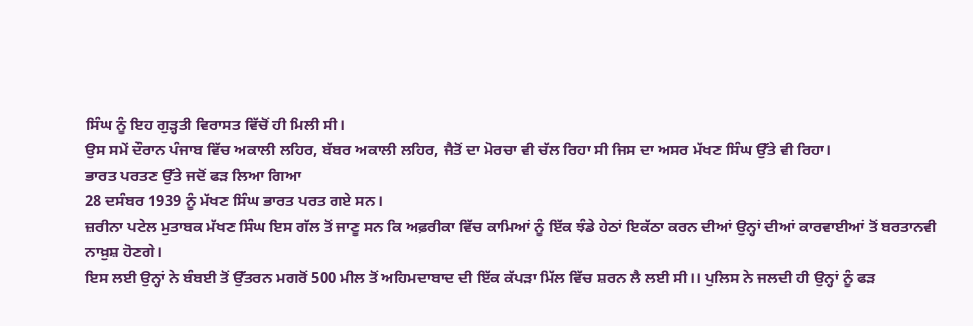ਸਿੰਘ ਨੂੰ ਇਹ ਗੁੜ੍ਹਤੀ ਵਿਰਾਸਤ ਵਿੱਚੋਂ ਹੀ ਮਿਲੀ ਸੀ।
ਉਸ ਸਮੇਂ ਦੌਰਾਨ ਪੰਜਾਬ ਵਿੱਚ ਅਕਾਲੀ ਲਹਿਰ, ਬੱਬਰ ਅਕਾਲੀ ਲਹਿਰ, ਜੈਤੋਂ ਦਾ ਮੋਰਚਾ ਵੀ ਚੱਲ ਰਿਹਾ ਸੀ ਜਿਸ ਦਾ ਅਸਰ ਮੱਖਣ ਸਿੰਘ ਉੱਤੇ ਵੀ ਰਿਹਾ।
ਭਾਰਤ ਪਰਤਣ ਉੱਤੇ ਜਦੋਂ ਫੜ ਲਿਆ ਗਿਆ
28 ਦਸੰਬਰ 1939 ਨੂੰ ਮੱਖਣ ਸਿੰਘ ਭਾਰਤ ਪਰਤ ਗਏ ਸਨ।
ਜ਼ਰੀਨਾ ਪਟੇਲ ਮੁਤਾਬਕ ਮੱਖਣ ਸਿੰਘ ਇਸ ਗੱਲ ਤੋਂ ਜਾਣੂ ਸਨ ਕਿ ਅਫ਼ਰੀਕਾ ਵਿੱਚ ਕਾਮਿਆਂ ਨੂੰ ਇੱਕ ਝੰਡੇ ਹੇਠਾਂ ਇਕੱਠਾ ਕਰਨ ਦੀਆਂ ਉਨ੍ਹਾਂ ਦੀਆਂ ਕਾਰਵਾਈਆਂ ਤੋਂ ਬਰਤਾਨਵੀ ਨਾਖ਼ੁਸ਼ ਹੋਣਗੇ।
ਇਸ ਲਈ ਉਨ੍ਹਾਂ ਨੇ ਬੰਬਈ ਤੋਂ ਉੱਤਰਨ ਮਗਰੋਂ 500 ਮੀਲ ਤੋਂ ਅਹਿਮਦਾਬਾਦ ਦੀ ਇੱਕ ਕੱਪੜਾ ਮਿੱਲ ਵਿੱਚ ਸ਼ਰਨ ਲੈ ਲਈ ਸੀ।। ਪੁਲਿਸ ਨੇ ਜਲਦੀ ਹੀ ਉਨ੍ਹਾਂ ਨੂੰ ਫੜ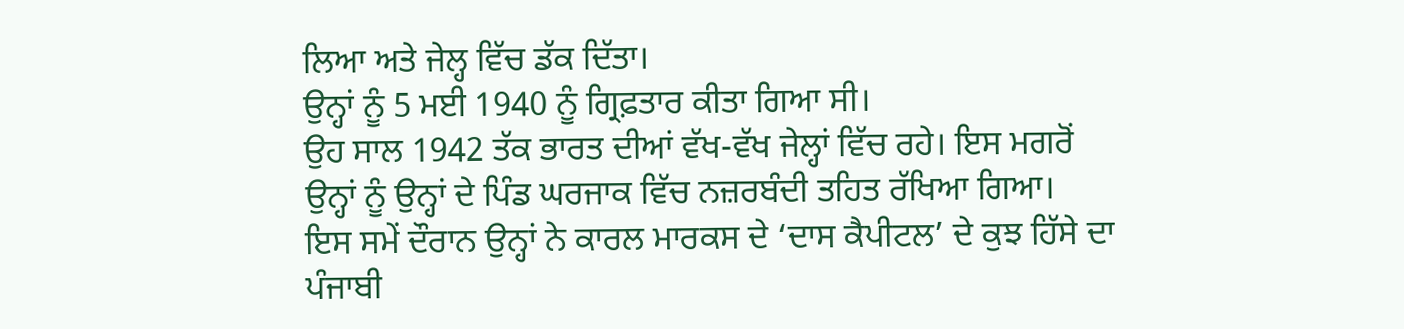ਲਿਆ ਅਤੇ ਜੇਲ੍ਹ ਵਿੱਚ ਡੱਕ ਦਿੱਤਾ।
ਉਨ੍ਹਾਂ ਨੂੰ 5 ਮਈ 1940 ਨੂੰ ਗ੍ਰਿਫ਼ਤਾਰ ਕੀਤਾ ਗਿਆ ਸੀ।
ਉਹ ਸਾਲ 1942 ਤੱਕ ਭਾਰਤ ਦੀਆਂ ਵੱਖ-ਵੱਖ ਜੇਲ੍ਹਾਂ ਵਿੱਚ ਰਹੇ। ਇਸ ਮਗਰੋਂ ਉਨ੍ਹਾਂ ਨੂੰ ਉਨ੍ਹਾਂ ਦੇ ਪਿੰਡ ਘਰਜਾਕ ਵਿੱਚ ਨਜ਼ਰਬੰਦੀ ਤਹਿਤ ਰੱਖਿਆ ਗਿਆ।
ਇਸ ਸਮੇਂ ਦੌਰਾਨ ਉਨ੍ਹਾਂ ਨੇ ਕਾਰਲ ਮਾਰਕਸ ਦੇ ‘ਦਾਸ ਕੈਪੀਟਲ’ ਦੇ ਕੁਝ ਹਿੱਸੇ ਦਾ ਪੰਜਾਬੀ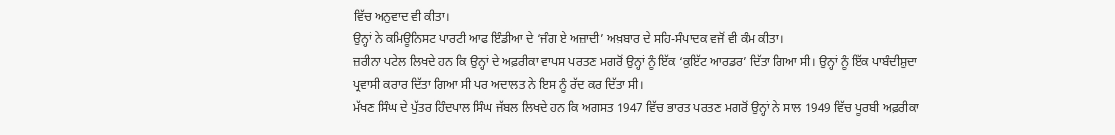ਵਿੱਚ ਅਨੁਵਾਦ ਵੀ ਕੀਤਾ।
ਉਨ੍ਹਾਂ ਨੇ ਕਮਿਊਨਿਸਟ ਪਾਰਟੀ ਆਫ ਇੰਡੀਆ ਦੇ ‘ਜੰਗ ਏ ਅਜ਼ਾਦੀ’ ਅਖ਼ਬਾਰ ਦੇ ਸਹਿ-ਸੰਪਾਦਕ ਵਜੋਂ ਵੀ ਕੰਮ ਕੀਤਾ।
ਜ਼ਰੀਨਾ ਪਟੇਲ ਲਿਖਦੇ ਹਨ ਕਿ ਉਨ੍ਹਾਂ ਦੇ ਅਫ਼ਰੀਕਾ ਵਾਪਸ ਪਰਤਣ ਮਗਰੋਂ ਉਨ੍ਹਾਂ ਨੂੰ ਇੱਕ ‘ਕੁਇੱਟ ਆਰਡਰ’ ਦਿੱਤਾ ਗਿਆ ਸੀ। ਉਨ੍ਹਾਂ ਨੂੰ ਇੱਕ ਪਾਬੰਦੀਸ਼ੁਦਾ ਪ੍ਰਵਾਸੀ ਕਰਾਰ ਦਿੱਤਾ ਗਿਆ ਸੀ ਪਰ ਅਦਾਲਤ ਨੇ ਇਸ ਨੂੰ ਰੱਦ ਕਰ ਦਿੱਤਾ ਸੀ।
ਮੱਖਣ ਸਿੰਘ ਦੇ ਪੁੱਤਰ ਹਿੰਦਪਾਲ ਸਿੰਘ ਜੱਬਲ ਲਿਖਦੇ ਹਨ ਕਿ ਅਗਸਤ 1947 ਵਿੱਚ ਭਾਰਤ ਪਰਤਣ ਮਗਰੋਂ ਉਨ੍ਹਾਂ ਨੇ ਸਾਲ 1949 ਵਿੱਚ ਪੂਰਬੀ ਅਫ਼ਰੀਕਾ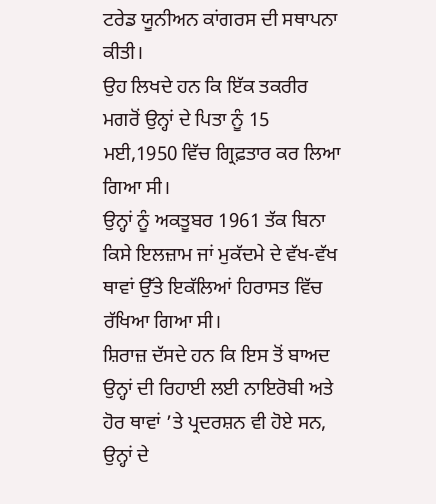ਟਰੇਡ ਯੂਨੀਅਨ ਕਾਂਗਰਸ ਦੀ ਸਥਾਪਨਾ ਕੀਤੀ।
ਉਹ ਲਿਖਦੇ ਹਨ ਕਿ ਇੱਕ ਤਕਰੀਰ ਮਗਰੋਂ ਉਨ੍ਹਾਂ ਦੇ ਪਿਤਾ ਨੂੰ 15 ਮਈ,1950 ਵਿੱਚ ਗ੍ਰਿਫ਼ਤਾਰ ਕਰ ਲਿਆ ਗਿਆ ਸੀ।
ਉਨ੍ਹਾਂ ਨੂੰ ਅਕਤੂਬਰ 1961 ਤੱਕ ਬਿਨਾ ਕਿਸੇ ਇਲਜ਼ਾਮ ਜਾਂ ਮੁਕੱਦਮੇ ਦੇ ਵੱਖ-ਵੱਖ ਥਾਵਾਂ ਉੱਤੇ ਇਕੱਲਿਆਂ ਹਿਰਾਸਤ ਵਿੱਚ ਰੱਖਿਆ ਗਿਆ ਸੀ।
ਸ਼ਿਰਾਜ਼ ਦੱਸਦੇ ਹਨ ਕਿ ਇਸ ਤੋਂ ਬਾਅਦ ਉਨ੍ਹਾਂ ਦੀ ਰਿਹਾਈ ਲਈ ਨਾਇਰੋਬੀ ਅਤੇ ਹੋਰ ਥਾਵਾਂ ’ਤੇ ਪ੍ਰਦਰਸ਼ਨ ਵੀ ਹੋਏ ਸਨ, ਉਨ੍ਹਾਂ ਦੇ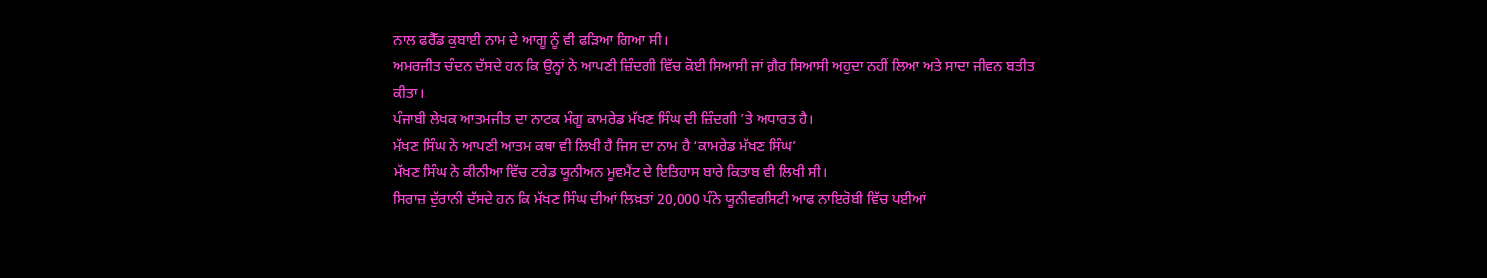ਨਾਲ ਫਰੈੱਡ ਕੁਬਾਈ ਨਾਮ ਦੇ ਆਗੂ ਨੂੰ ਵੀ ਫੜਿਆ ਗਿਆ ਸੀ।
ਅਮਰਜੀਤ ਚੰਦਨ ਦੱਸਦੇ ਹਨ ਕਿ ਉਨ੍ਹਾਂ ਨੇ ਆਪਣੀ ਜ਼ਿੰਦਗੀ ਵਿੱਚ ਕੋਈ ਸਿਆਸੀ ਜਾਂ ਗ਼ੈਰ ਸਿਆਸੀ ਅਹੁਦਾ ਨਹੀਂ ਲਿਆ ਅਤੇ ਸਾਦਾ ਜੀਵਨ ਬਤੀਤ ਕੀਤਾ।
ਪੰਜਾਬੀ ਲੇਖਕ ਆਤਮਜੀਤ ਦਾ ਨਾਟਕ ਮੰਗੂ ਕਾਮਰੇਡ ਮੱਖਣ ਸਿੰਘ ਦੀ ਜ਼ਿੰਦਗੀ ’ਤੇ ਅਧਾਰਤ ਹੈ।
ਮੱਖਣ ਸਿੰਘ ਨੇ ਆਪਣੀ ਆਤਮ ਕਥਾ ਵੀ ਲਿਖੀ ਹੈ ਜਿਸ ਦਾ ਨਾਮ ਹੈ ‘ਕਾਮਰੇਡ ਮੱਖਣ ਸਿੰਘ’
ਮੱਖਣ ਸਿੰਘ ਨੇ ਕੀਨੀਆ ਵਿੱਚ ਟਰੇਡ ਯੂਨੀਅਨ ਮੂਵਮੈਂਟ ਦੇ ਇਤਿਹਾਸ ਬਾਰੇ ਕਿਤਾਬ ਵੀ ਲਿਖੀ ਸੀ।
ਸਿਰਾਜ਼ ਦੁੱਰਾਨੀ ਦੱਸਦੇ ਹਨ ਕਿ ਮੱਖਣ ਸਿੰਘ ਦੀਆਂ ਲਿਖ਼ਤਾਂ 20,000 ਪੰਨੇ ਯੂਨੀਵਰਸਿਟੀ ਆਫ ਨਾਇਰੋਬੀ ਵਿੱਚ ਪਈਆਂ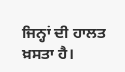ਜਿਨ੍ਹਾਂ ਦੀ ਹਾਲਤ ਖ਼ਸਤਾ ਹੈ।